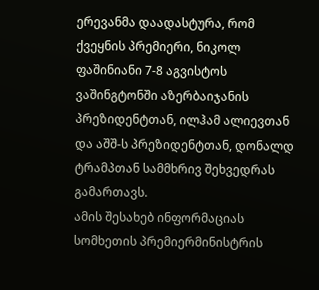ერევანმა დაადასტურა, რომ ქვეყნის პრემიერი, ნიკოლ ფაშინიანი 7-8 აგვისტოს ვაშინგტონში აზერბაიჯანის პრეზიდენტთან, ილჰამ ალიევთან და აშშ-ს პრეზიდენტთან, დონალდ ტრამპთან სამმხრივ შეხვედრას გამართავს.
ამის შესახებ ინფორმაციას სომხეთის პრემიერმინისტრის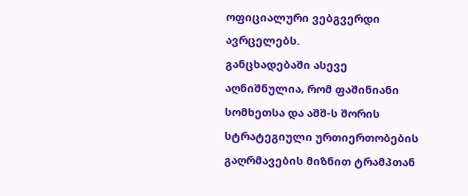ოფიციალური ვებგვერდი ავრცელებს.
განცხადებაში ასევე აღნიშნულია, რომ ფაშინიანი სომხეთსა და აშშ-ს შორის სტრატეგიული ურთიერთობების გაღრმავების მიზნით ტრამპთან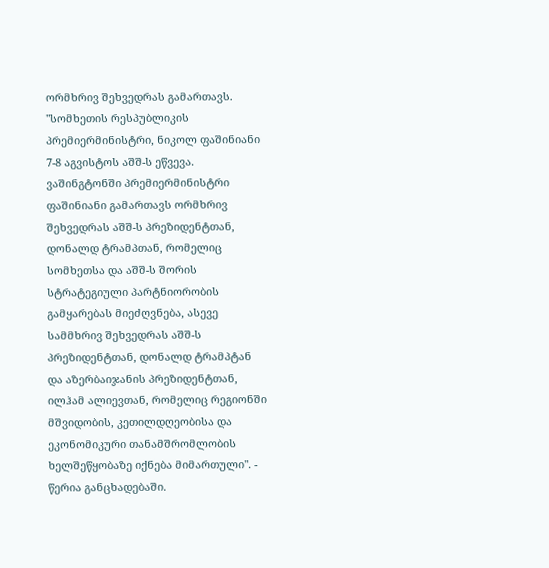ორმხრივ შეხვედრას გამართავს.
"სომხეთის რესპუბლიკის პრემიერმინისტრი, ნიკოლ ფაშინიანი 7-8 აგვისტოს აშშ-ს ეწვევა. ვაშინგტონში პრემიერმინისტრი ფაშინიანი გამართავს ორმხრივ შეხვედრას აშშ-ს პრეზიდენტთან, დონალდ ტრამპთან, რომელიც სომხეთსა და აშშ-ს შორის სტრატეგიული პარტნიორობის გამყარებას მიეძღვნება, ასევე სამმხრივ შეხვედრას აშშ-ს პრეზიდენტთან, დონალდ ტრამპტან და აზერბაიჯანის პრეზიდენტთან, ილჰამ ალიევთან, რომელიც რეგიონში მშვიდობის, კეთილდღეობისა და ეკონომიკური თანამშრომლობის ხელშეწყობაზე იქნება მიმართული". - წერია განცხადებაში.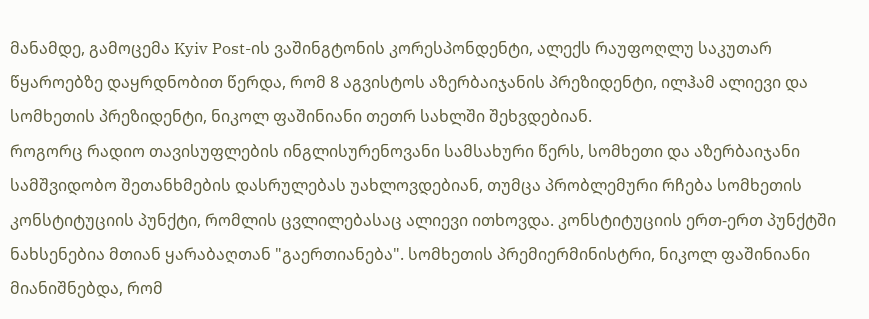მანამდე, გამოცემა Kyiv Post-ის ვაშინგტონის კორესპონდენტი, ალექს რაუფოღლუ საკუთარ წყაროებზე დაყრდნობით წერდა, რომ 8 აგვისტოს აზერბაიჯანის პრეზიდენტი, ილჰამ ალიევი და სომხეთის პრეზიდენტი, ნიკოლ ფაშინიანი თეთრ სახლში შეხვდებიან.
როგორც რადიო თავისუფლების ინგლისურენოვანი სამსახური წერს, სომხეთი და აზერბაიჯანი სამშვიდობო შეთანხმების დასრულებას უახლოვდებიან, თუმცა პრობლემური რჩება სომხეთის კონსტიტუციის პუნქტი, რომლის ცვლილებასაც ალიევი ითხოვდა. კონსტიტუციის ერთ-ერთ პუნქტში ნახსენებია მთიან ყარაბაღთან "გაერთიანება". სომხეთის პრემიერმინისტრი, ნიკოლ ფაშინიანი მიანიშნებდა, რომ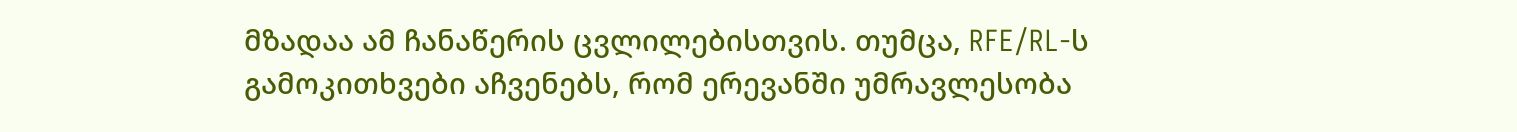მზადაა ამ ჩანაწერის ცვლილებისთვის. თუმცა, RFE/RL-ს გამოკითხვები აჩვენებს, რომ ერევანში უმრავლესობა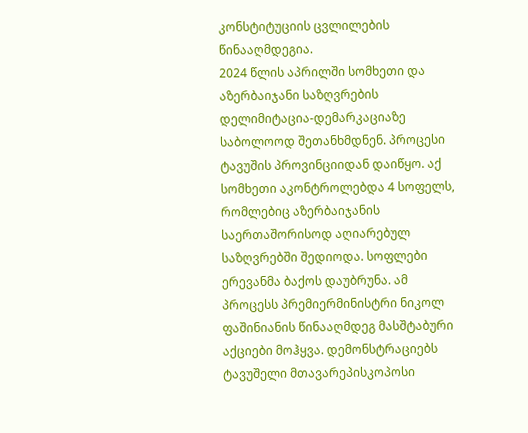კონსტიტუციის ცვლილების წინააღმდეგია.
2024 წლის აპრილში სომხეთი და აზერბაიჯანი საზღვრების დელიმიტაცია-დემარკაციაზე საბოლოოდ შეთანხმდნენ. პროცესი ტავუშის პროვინციიდან დაიწყო. აქ სომხეთი აკონტროლებდა 4 სოფელს, რომლებიც აზერბაიჯანის საერთაშორისოდ აღიარებულ საზღვრებში შედიოდა. სოფლები ერევანმა ბაქოს დაუბრუნა. ამ პროცესს პრემიერმინისტრი ნიკოლ ფაშინიანის წინააღმდეგ მასშტაბური აქციები მოჰყვა. დემონსტრაციებს ტავუშელი მთავარეპისკოპოსი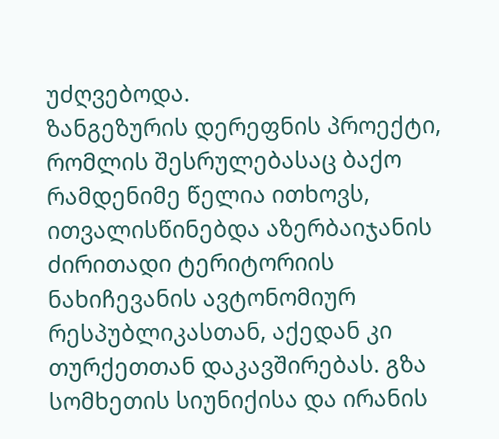უძღვებოდა.
ზანგეზურის დერეფნის პროექტი, რომლის შესრულებასაც ბაქო რამდენიმე წელია ითხოვს, ითვალისწინებდა აზერბაიჯანის ძირითადი ტერიტორიის ნახიჩევანის ავტონომიურ რესპუბლიკასთან, აქედან კი თურქეთთან დაკავშირებას. გზა სომხეთის სიუნიქისა და ირანის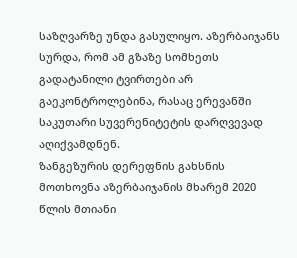საზღვარზე უნდა გასულიყო. აზერბაიჯანს სურდა, რომ ამ გზაზე სომხეთს გადატანილი ტვირთები არ გაეკონტროლებინა, რასაც ერევანში საკუთარი სუვერენიტეტის დარღვევად აღიქვამდნენ.
ზანგეზურის დერეფნის გახსნის მოთხოვნა აზერბაიჯანის მხარემ 2020 წლის მთიანი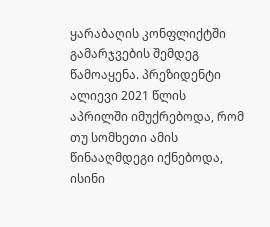ყარაბაღის კონფლიქტში გამარჯვების შემდეგ წამოაყენა. პრეზიდენტი ალიევი 2021 წლის აპრილში იმუქრებოდა, რომ თუ სომხეთი ამის წინააღმდეგი იქნებოდა, ისინი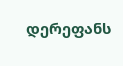დერეფანს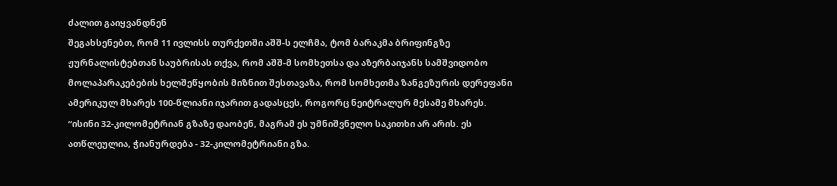ძალით გაიყვანდნენ
შეგახსენებთ, რომ 11 ივლისს თურქეთში აშშ-ს ელჩმა, ტომ ბარაკმა ბრიფინგზე ჟურნალისტებთან საუბრისას თქვა, რომ აშშ-მ სომხეთსა და აზერბაიჯანს სამშვიდობო მოლაპარაკებების ხელშეწყობის მიზნით შესთავაზა, რომ სომხეთმა ზანგეზურის დერეფანი ამერიკულ მხარეს 100-წლიანი იჯარით გადასცეს, როგორც ნეიტრალურ მესამე მხარეს.
“ისინი 32-კილომეტრიან გზაზე დაობენ, მაგრამ ეს უმნიშვნელო საკითხი არ არის. ეს ათწლეულია, ჭიანურდება - 32-კილომეტრიანი გზა.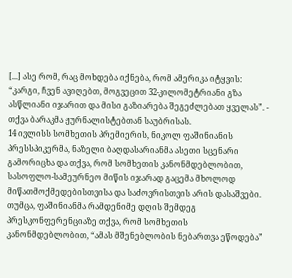[...] ასე რომ, რაც მოხდება იქნება, რომ ამერიკა იტყვის: “კარგი, ჩვენ ავიღებთ, მოგვეცით 32-კილომეტრიანი გზა ასწლიანი იჯარით და მისი გაზიარება შეგეძლებათ ყველას”. - თქვა ბარაკმა ჟურნალისტებთან საუბრისას.
14 ივლისს სომხეთის პრემიერის, ნიკოლ ფაშინიანის პრესსპიკერმა, ნაზელი ბაღდასარიანმა ასეთი სცენარი გამორიცხა და თქვა, რომ სომხეთის კანონმდებლობით, სასოფლო-სამეურნეო მიწის იჯარად გაცემა მხოლოდ მიწათმოქმედებისთვისა და საძოვრისთვის არის დასაშვები.
თუმცა, ფაშინიანმა რამდენიმე დღის შემდეგ პრესკონფერენციაზე თქვა, რომ სომხეთის კანონმდებლობით, “ამას მშენებლობის ნებართვა ეწოდება”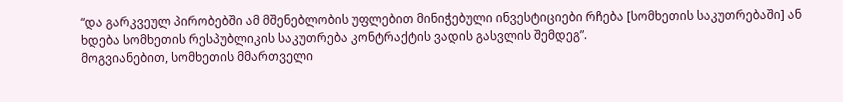“და გარკვეულ პირობებში ამ მშენებლობის უფლებით მინიჭებული ინვესტიციები რჩება [სომხეთის საკუთრებაში] ან ხდება სომხეთის რესპუბლიკის საკუთრება კონტრაქტის ვადის გასვლის შემდეგ”.
მოგვიანებით, სომხეთის მმართველი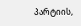პარტიის,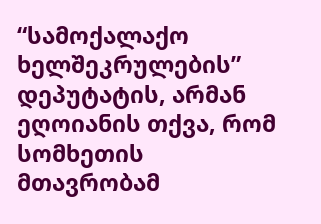“სამოქალაქო ხელშეკრულების” დეპუტატის, არმან ეღოიანის თქვა, რომ სომხეთის მთავრობამ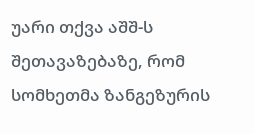უარი თქვა აშშ-ს შეთავაზებაზე, რომ სომხეთმა ზანგეზურის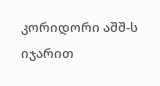კორიდორი აშშ-ს იჯარით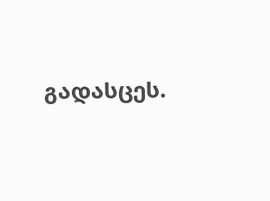გადასცეს.